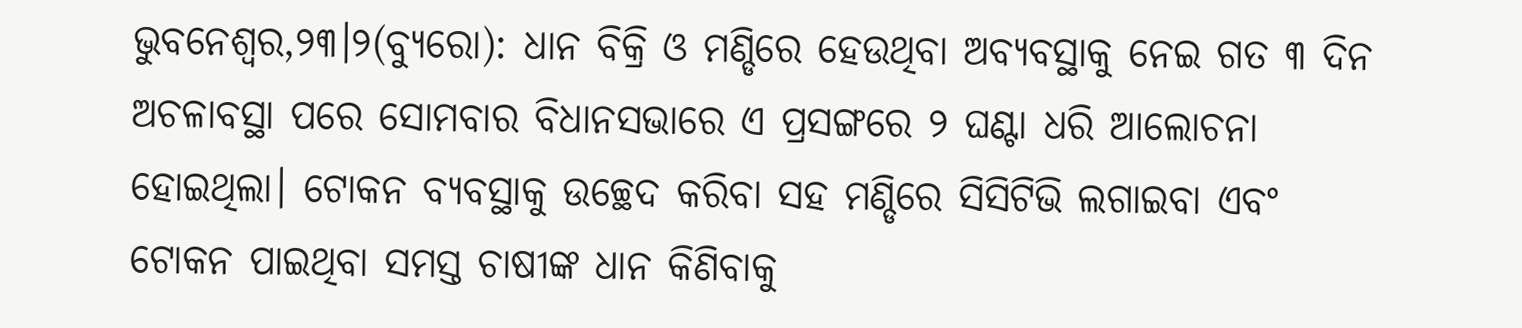ଭୁବନେଶ୍ୱର,୨୩।୨(ବ୍ୟୁରୋ): ଧାନ ବିକ୍ରି ଓ ମଣ୍ଡିରେ ହେଉଥିବା ଅବ୍ୟବସ୍ଥାକୁ ନେଇ ଗତ ୩ ଦିନ ଅଚଳାବସ୍ଥା ପରେ ସୋମବାର ବିଧାନସଭାରେ ଏ ପ୍ରସଙ୍ଗରେ ୨ ଘଣ୍ଟା ଧରି ଆଲୋଚନା ହୋଇଥିଲା। ଟୋକନ ବ୍ୟବସ୍ଥାକୁ ଉଚ୍ଛେଦ କରିବା ସହ ମଣ୍ଡିରେ ସିସିଟିଭି ଲଗାଇବା ଏବଂ ଟୋକନ ପାଇଥିବା ସମସ୍ତ ଚାଷୀଙ୍କ ଧାନ କିଣିବାକୁ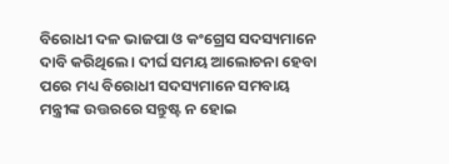ବିରୋଧୀ ଦଳ ଭାଜପା ଓ କଂଗ୍ରେସ ସଦସ୍ୟମାନେ ଦାବି କରିଥିଲେ। ଦୀର୍ଘ ସମୟ ଆଲୋଚନା ହେବା ପରେ ମଧ୍ୟ ବିରୋଧୀ ସଦସ୍ୟମାନେ ସମବାୟ ମନ୍ତ୍ରୀଙ୍କ ଉତ୍ତରରେ ସନ୍ତୁଷ୍ଟ ନ ହୋଇ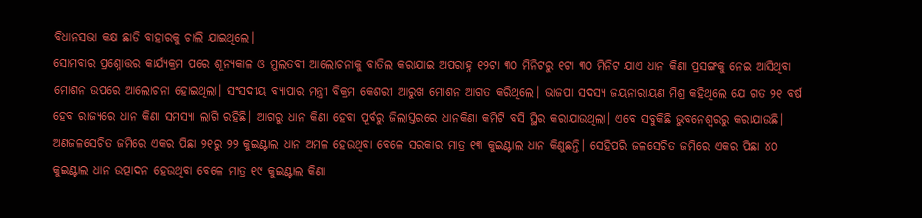ବିଧାନସଭା କକ୍ଷ ଛାଡି ବାହାରକୁ ଚାଲି ଯାଇଥିଲେ।
ସୋମବାର ପ୍ରଶ୍ନୋତ୍ତର କାର୍ଯ୍ୟକ୍ରମ ପରେ ଶୂନ୍ୟକାଳ ଓ ମୁଲତବୀ ଆଲୋଚନାକୁ ବାତିଲ କରାଯାଇ ଅପରାହ୍ନ ୧୨ଟା ୩୦ ମିନିଟରୁ ୧ଟା ୩୦ ମିନିଟ ଯାଏ ଧାନ କିଣା ପ୍ରସଙ୍ଗକୁ ନେଇ ଆସିଥିବା ମୋଶନ ଉପରେ ଆଲୋଚନା ହୋଇଥିଲା। ସଂସଦୀୟ ବ୍ୟାପାର ମନ୍ତ୍ରୀ ବିକ୍ରମ କେଶରୀ ଆରୁଖ ମୋଶନ ଆଗତ କରିଥିଲେ। ଭାଜପା ସଦସ୍ୟ ଜୟନାରାୟଣ ମିଶ୍ର କହିଥିଲେ ଯେ ଗତ ୨୧ ବର୍ଷ ହେବ ରାଜ୍ୟରେ ଧାନ କିଣା ସମସ୍ୟା ଲାଗି ରହିଛି। ଆଗରୁ ଧାନ କିଣା ହେବା ପୂର୍ବରୁ ଜିଲାସ୍ତରରେ ଧାନକିଣା କମିଟି ବସି ସ୍ଥିର କରାଯାଉଥିଲା। ଏବେ ସବୁକିଛି ଭୁବନେଶ୍ୱରରୁ କରାଯାଉଛି। ଅଣଜଳସେଚିତ ଜମିରେ ଏକର ପିଛା ୨୧ରୁ ୨୨ କୁଇଣ୍ଟାଲ ଧାନ ଅମଳ ହେଉଥିବା ବେଳେ ସରକାର ମାତ୍ର ୧୩ କୁଇଣ୍ଟାଲ ଧାନ କିଣୁଛନ୍ତି। ସେହିପରି ଜଳସେଚିତ ଜମିରେ ଏକର ପିଛା ୪୦ କୁଇଣ୍ଟାଲ ଧାନ ଉତ୍ପାଦନ ହେଉଥିବା ବେଳେ ମାତ୍ର ୧୯ କୁଇଣ୍ଟାଲ କିଣା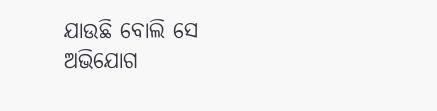ଯାଉଛି ବୋଲି ସେ ଅଭିଯୋଗ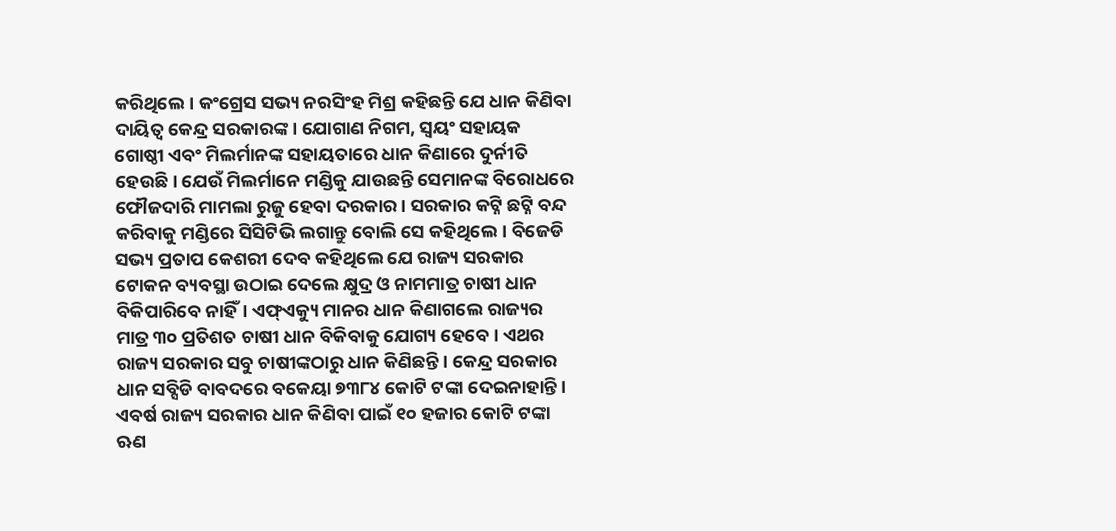କରିଥିଲେ। କଂଗ୍ରେସ ସଭ୍ୟ ନରସିଂହ ମିଶ୍ର କହିଛନ୍ତି ଯେ ଧାନ କିଣିବା ଦାୟିତ୍ୱ କେନ୍ଦ୍ର ସରକାରଙ୍କ। ଯୋଗାଣ ନିଗମ, ସ୍ବୟଂ ସହାୟକ ଗୋଷ୍ଠୀ ଏବଂ ମିଲର୍ମାନଙ୍କ ସହାୟତାରେ ଧାନ କିଣାରେ ଦୁର୍ନୀତି ହେଉଛି। ଯେଉଁ ମିଲର୍ମାନେ ମଣ୍ଡିକୁ ଯାଉଛନ୍ତି ସେମାନଙ୍କ ବିରୋଧରେ ଫୌଜଦାରି ମାମଲା ରୁଜୁ ହେବା ଦରକାର। ସରକାର କଟ୍ନି ଛଟ୍ନି ବନ୍ଦ କରିବାକୁ ମଣ୍ଡିରେ ସିସିଟିଭି ଲଗାନ୍ତୁ ବୋଲି ସେ କହିଥିଲେ। ବିଜେଡି ସଭ୍ୟ ପ୍ରତାପ କେଶରୀ ଦେବ କହିଥିଲେ ଯେ ରାଜ୍ୟ ସରକାର ଟୋକନ ବ୍ୟବସ୍ଥା ଉଠାଇ ଦେଲେ କ୍ଷୁଦ୍ର ଓ ନାମମାତ୍ର ଚାଷୀ ଧାନ ବିକିପାରିବେ ନାହିଁ। ଏଫ୍ଏକ୍ୟୁ ମାନର ଧାନ କିଣାଗଲେ ରାଜ୍ୟର ମାତ୍ର ୩୦ ପ୍ରତିଶତ ଚାଷୀ ଧାନ ବିକିବାକୁ ଯୋଗ୍ୟ ହେବେ। ଏଥର ରାଜ୍ୟ ସରକାର ସବୁ ଚାଷୀଙ୍କଠାରୁ ଧାନ କିଣିଛନ୍ତି। କେନ୍ଦ୍ର ସରକାର ଧାନ ସବ୍ସିଡି ବାବଦରେ ବକେୟା ୭୩୮୪ କୋଟି ଟଙ୍କା ଦେଇନାହାନ୍ତି। ଏବର୍ଷ ରାଜ୍ୟ ସରକାର ଧାନ କିଣିବା ପାଇଁ ୧୦ ହଜାର କୋଟି ଟଙ୍କା ଋଣ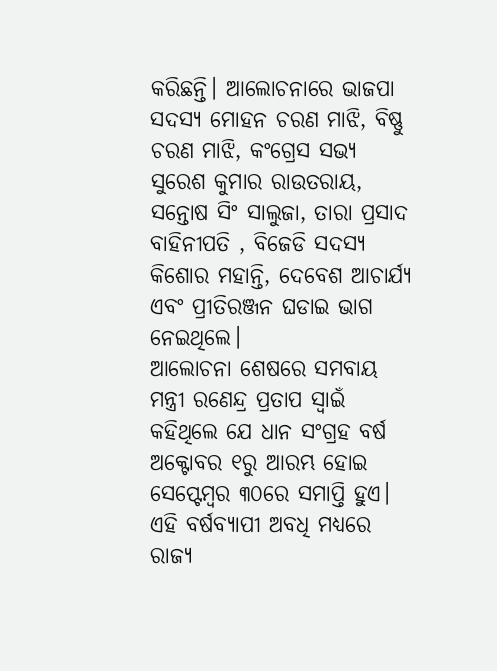କରିଛନ୍ତି। ଆଲୋଚନାରେ ଭାଜପା ସଦସ୍ୟ ମୋହନ ଚରଣ ମାଝି, ବିଷ୍ଣୁ ଚରଣ ମାଝି, କଂଗ୍ରେସ ସଭ୍ୟ ସୁରେଶ କୁମାର ରାଉତରାୟ, ସନ୍ତୋଷ ସିଂ ସାଲୁଜା, ତାରା ପ୍ରସାଦ ବାହିନୀପତି , ବିଜେଡି ସଦସ୍ୟ କିଶୋର ମହାନ୍ତି, ଦେବେଶ ଆଚାର୍ଯ୍ୟ ଏବଂ ପ୍ରୀତିରଞ୍ଜନ ଘଡାଇ ଭାଗ ନେଇଥିଲେ।
ଆଲୋଚନା ଶେଷରେ ସମବାୟ ମନ୍ତ୍ରୀ ରଣେନ୍ଦ୍ର ପ୍ରତାପ ସ୍ବାଇଁ କହିଥିଲେ ଯେ ଧାନ ସଂଗ୍ରହ ବର୍ଷ ଅକ୍ଟୋବର ୧ରୁ ଆରମ୍ଭ ହୋଇ ସେପ୍ଟେମ୍ବର ୩୦ରେ ସମାପ୍ତି ହୁଏ। ଏହି ବର୍ଷବ୍ୟାପୀ ଅବଧି ମଧ୍ୟରେ ରାଜ୍ୟ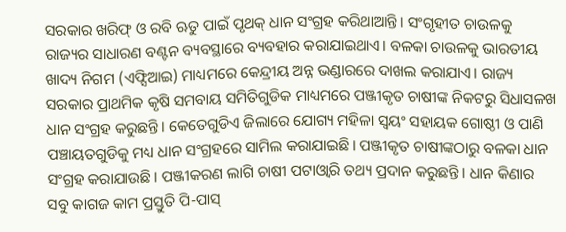ସରକାର ଖରିଫ୍ ଓ ରବି ଋତୁ ପାଇଁ ପୃଥକ୍ ଧାନ ସଂଗ୍ରହ କରିଥାଆନ୍ତି। ସଂଗୃହୀତ ଚାଉଳକୁ ରାଜ୍ୟର ସାଧାରଣ ବଣ୍ଟନ ବ୍ୟବସ୍ଥାରେ ବ୍ୟବହାର କରାଯାଇଥାଏ। ବଳକା ଚାଉଳକୁ ଭାରତୀୟ ଖାଦ୍ୟ ନିଗମ (ଏଫ୍ସିଆଇ) ମାଧ୍ୟମରେ କେନ୍ଦ୍ରୀୟ ଅନ୍ନ ଭଣ୍ଡାରରେ ଦାଖଲ କରାଯାଏ। ରାଜ୍ୟ ସରକାର ପ୍ରାଥମିକ କୃଷି ସମବାୟ ସମିତିଗୁଡିକ ମାଧ୍ୟମରେ ପଞ୍ଜୀକୃତ ଚାଷୀଙ୍କ ନିକଟରୁ ସିଧାସଳଖ ଧାନ ସଂଗ୍ରହ କରୁଛନ୍ତି। କେତେଗୁଡିଏ ଜିଲାରେ ଯୋଗ୍ୟ ମହିଳା ସ୍ବୟଂ ସହାୟକ ଗୋଷ୍ଠୀ ଓ ପାଣି ପଞ୍ଚାୟତଗୁଡିକୁ ମଧ୍ୟ ଧାନ ସଂଗ୍ରହରେ ସାମିଲ କରାଯାଇଛି। ପଞ୍ଜୀକୃତ ଚାଷୀଙ୍କଠାରୁ ବଳକା ଧାନ ସଂଗ୍ରହ କରାଯାଉଛି। ପଞ୍ଜୀକରଣ ଲାଗି ଚାଷୀ ପଟାଓ୍ବାରି ତଥ୍ୟ ପ୍ରଦାନ କରୁଛନ୍ତି। ଧାନ କିଣାର ସବୁ କାଗଜ କାମ ପ୍ରସ୍ତୁତି ପି-ପାସ୍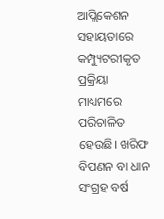ଆପ୍ଲିକେଶନ ସହାୟତାରେ କମ୍ପ୍ୟୁଟରୀକୃତ ପ୍ରକ୍ରିୟା ମାଧ୍ୟମରେ ପରିଚାଳିତ ହେଉଛି। ଖରିଫ ବିପଣନ ବା ଧାନ ସଂଗ୍ରହ ବର୍ଷ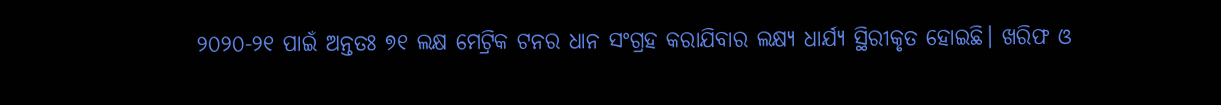୨୦୨୦-୨୧ ପାଇଁ ଅନ୍ତତଃ ୭୧ ଲକ୍ଷ ମେଟ୍ରିକ ଟନର ଧାନ ସଂଗ୍ରହ କରାଯିବାର ଲକ୍ଷ୍ୟ ଧାର୍ଯ୍ୟ ସ୍ଥିରୀକୃତ ହୋଇଛି। ଖରିଫ ଓ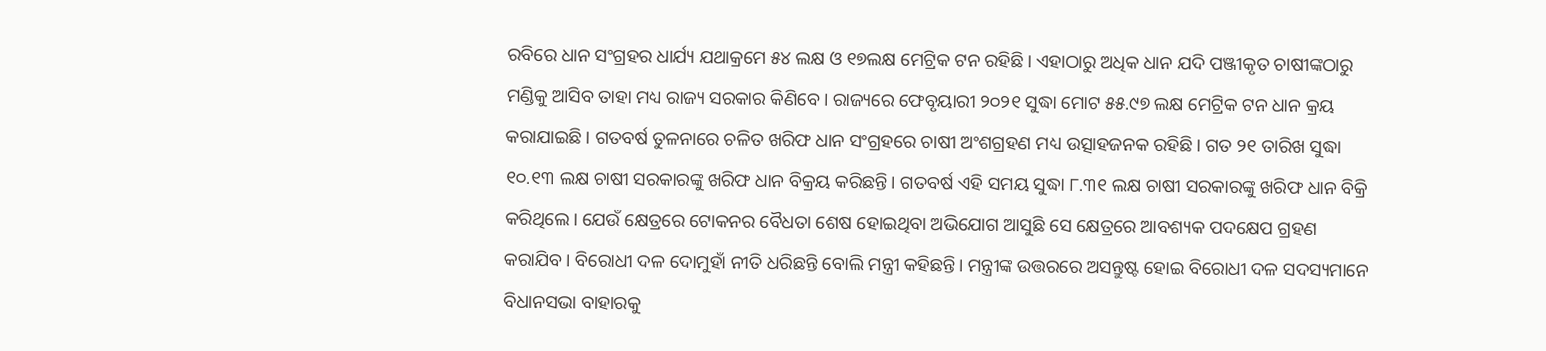ରବିରେ ଧାନ ସଂଗ୍ରହର ଧାର୍ଯ୍ୟ ଯଥାକ୍ରମେ ୫୪ ଲକ୍ଷ ଓ ୧୭ଲକ୍ଷ ମେଟ୍ରିକ ଟନ ରହିଛି। ଏହାଠାରୁ ଅଧିକ ଧାନ ଯଦି ପଞ୍ଜୀକୃତ ଚାଷୀଙ୍କଠାରୁ ମଣ୍ଡିକୁ ଆସିବ ତାହା ମଧ୍ୟ ରାଜ୍ୟ ସରକାର କିଣିବେ। ରାଜ୍ୟରେ ଫେବୃୟାରୀ ୨୦୨୧ ସୁଦ୍ଧା ମୋଟ ୫୫.୯୭ ଲକ୍ଷ ମେଟ୍ରିକ ଟନ ଧାନ କ୍ରୟ କରାଯାଇଛି। ଗତବର୍ଷ ତୁଳନାରେ ଚଳିତ ଖରିଫ ଧାନ ସଂଗ୍ରହରେ ଚାଷୀ ଅଂଶଗ୍ରହଣ ମଧ୍ୟ ଉତ୍ସାହଜନକ ରହିଛି। ଗତ ୨୧ ତାରିଖ ସୁଦ୍ଧା ୧୦.୧୩ ଲକ୍ଷ ଚାଷୀ ସରକାରଙ୍କୁ ଖରିଫ ଧାନ ବିକ୍ରୟ କରିଛନ୍ତି। ଗତବର୍ଷ ଏହି ସମୟ ସୁଦ୍ଧା ୮.୩୧ ଲକ୍ଷ ଚାଷୀ ସରକାରଙ୍କୁ ଖରିଫ ଧାନ ବିକ୍ରି କରିଥିଲେ। ଯେଉଁ କ୍ଷେତ୍ରରେ ଟୋକନର ବୈଧତା ଶେଷ ହୋଇଥିବା ଅଭିଯୋଗ ଆସୁଛି ସେ କ୍ଷେତ୍ରରେ ଆବଶ୍ୟକ ପଦକ୍ଷେପ ଗ୍ରହଣ କରାଯିବ। ବିରୋଧୀ ଦଳ ଦୋମୁହାଁ ନୀତି ଧରିଛନ୍ତି ବୋଲି ମନ୍ତ୍ରୀ କହିଛନ୍ତି। ମନ୍ତ୍ରୀଙ୍କ ଉତ୍ତରରେ ଅସନ୍ତୁଷ୍ଟ ହୋଇ ବିରୋଧୀ ଦଳ ସଦସ୍ୟମାନେ ବିଧାନସଭା ବାହାରକୁ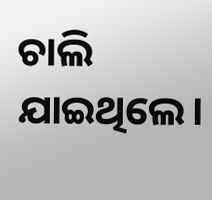ଚାଲି ଯାଇଥିଲେ।